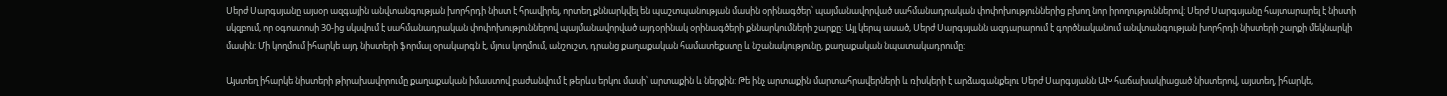Սերժ Սարգսյանը այսօր ազգային անվտանգության խորհրդի նիստ է հրավիրել, որտեղ քննարկվել են պաշտպանության մասին օրինագծեր՝ պայմանավորված սահմանադրական փոփոխություններից բխող նոր իրողություններով: Սերժ Սարգսյանը հայտարարել է նիստի սկզբում, որ օգոստոսի 30-ից սկսվում է սահմանադրական փոփոխություններով պայմանավորված այդօրինակ օրինագծերի քննարկումների շարքը: Այլ կերպ ասած, Սերժ Սարգսյանն ազդարարում է գործնականում անվտանգության խորհրդի նիստերի շարքի մեկնարկի մասին: Մի կողմում իհարկե այդ նիստերի ֆորմալ օրակարգն է, մյուս կողմում, անշուշտ, դրանց քաղաքական համատեքստը և նշանակությունը, քաղաքական նպատակադրումը:

Այստեղ իհարկե նիստերի թիրախավորումը քաղաքական իմաստով բաժանվում է թերևս երկու մասի՝ արտաքին և ներքին: Թե ինչ արտաքին մարտահրավերների և ռիսկերի է արձագանքելու Սերժ Սարգսյանն ԱԽ հաճախակիացած նիստերով, այստեղ, իհարկե,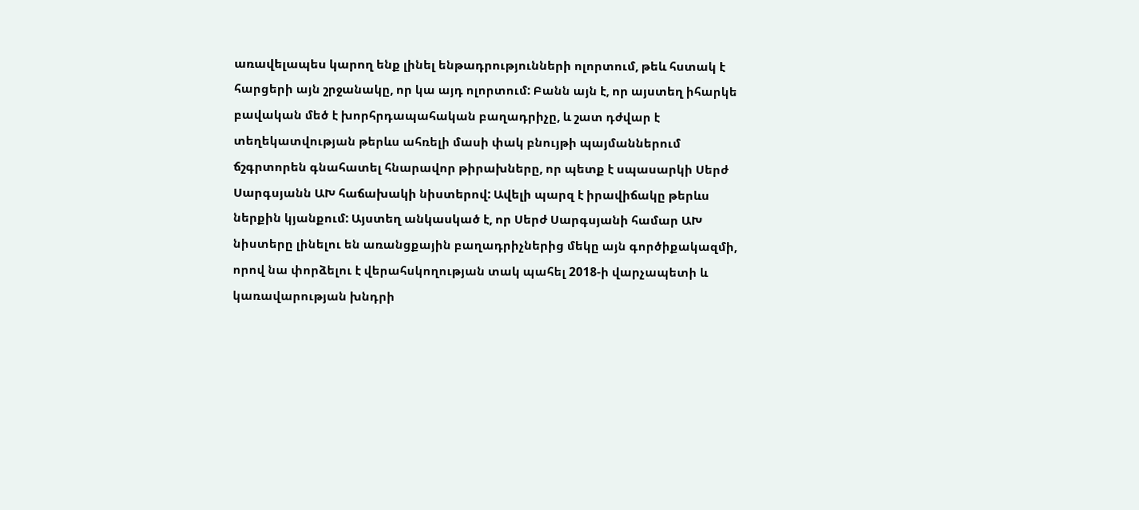առավելապես կարող ենք լինել ենթադրությունների ոլորտում, թեև հստակ է հարցերի այն շրջանակը, որ կա այդ ոլորտում: Բանն այն է, որ այստեղ իհարկե բավական մեծ է խորհրդապահական բաղադրիչը, և շատ դժվար է տեղեկատվության թերևս ահռելի մասի փակ բնույթի պայմաններում ճշգրտորեն գնահատել հնարավոր թիրախները, որ պետք է սպասարկի Սերժ Սարգսյանն ԱԽ հաճախակի նիստերով: Ավելի պարզ է իրավիճակը թերևս ներքին կյանքում: Այստեղ անկասկած է, որ Սերժ Սարգսյանի համար ԱԽ նիստերը լինելու են առանցքային բաղադրիչներից մեկը այն գործիքակազմի, որով նա փորձելու է վերահսկողության տակ պահել 2018-ի վարչապետի և կառավարության խնդրի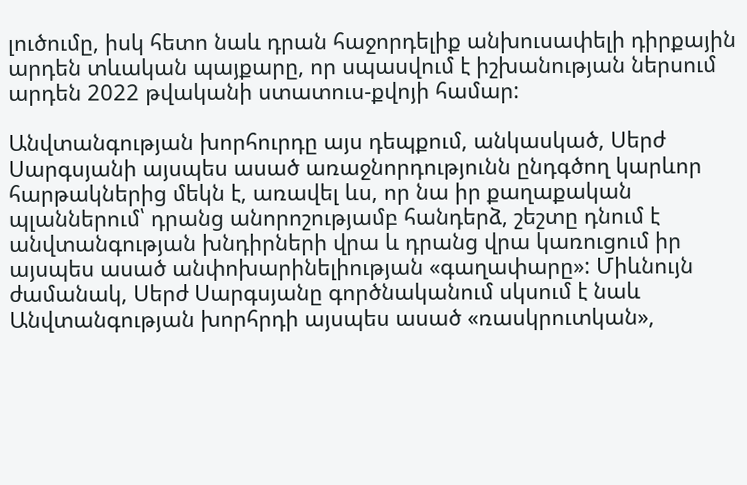լուծումը, իսկ հետո նաև դրան հաջորդելիք անխուսափելի դիրքային արդեն տևական պայքարը, որ սպասվում է իշխանության ներսում արդեն 2022 թվականի ստատուս-քվոյի համար:

Անվտանգության խորհուրդը այս դեպքում, անկասկած, Սերժ Սարգսյանի այսպես ասած առաջնորդությունն ընդգծող կարևոր հարթակներից մեկն է, առավել ևս, որ նա իր քաղաքական պլաններում՝ դրանց անորոշությամբ հանդերձ, շեշտը դնում է անվտանգության խնդիրների վրա և դրանց վրա կառուցում իր այսպես ասած անփոխարինելիության «գաղափարը»: Միևնույն ժամանակ, Սերժ Սարգսյանը գործնականում սկսում է նաև Անվտանգության խորհրդի այսպես ասած «ռասկրուտկան»,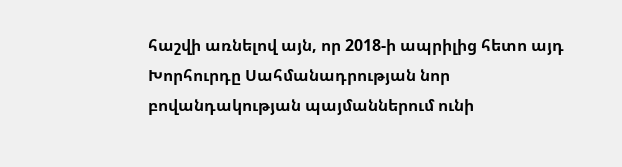հաշվի առնելով այն, որ 2018-ի ապրիլից հետո այդ Խորհուրդը Սահմանադրության նոր բովանդակության պայմաններում ունի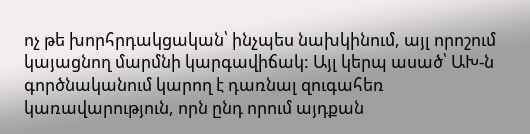ոչ թե խորհրդակցական՝ ինչպես նախկինում, այլ որոշում կայացնող մարմնի կարգավիճակ: Այլ կերպ ասած՝ ԱԽ-ն գործնականում կարող է դառնալ զուգահեռ կառավարություն, որն ընդ որում այդքան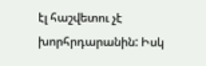էլ հաշվետու չէ խորհրդարանին: Իսկ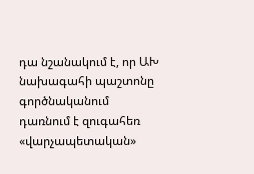դա նշանակում է, որ ԱԽ նախագահի պաշտոնը գործնականում դառնում է զուգահեռ «վարչապետական»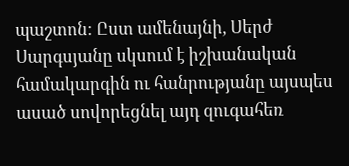պաշտոն: Ըստ ամենայնի, Սերժ Սարգսյանը սկսում է իշխանական համակարգին ու հանրությանը այսպես ասած սովորեցնել այդ զուգահեռ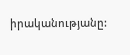իրականությանը: